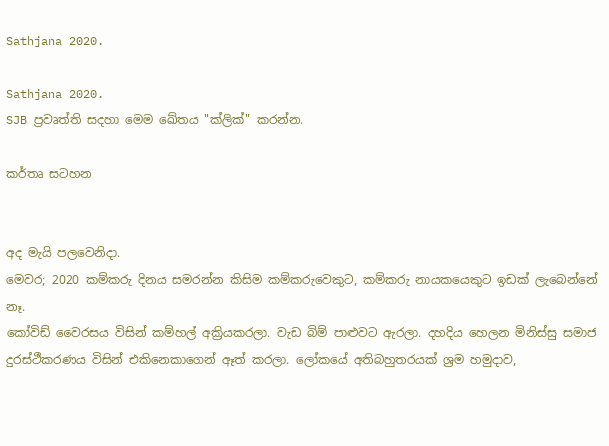Sathjana 2020.

Sathjana 2020.
SJB ප්‍රවෘත්ති සදහා මෙම ඛේතය "ක්ලික්" කරන්න.

කර්තෘ සටහන


අද මැයි පලවෙනිදා.
මෙවර; 2020 කම්කරු දිනය සමරන්න කිසිම කම්කරුවෙකුට, කම්කරු නායකයෙකුට ඉඩක් ලැබෙන්නේ නෑ.
කෝවිඩ් වෛරසය විසින් කම්හල් අක්‍රියකරලා. වැඩ බිම් පාළුවට ඇරලා. දහදිය හෙලන මිනිස්සු සමාජ දුරස්ථීකරණය විසින් එකිනෙකාගෙන් ඈත් කරලා. ලෝකයේ අතිබහුතරයක් ශ්‍රම හමුදාව,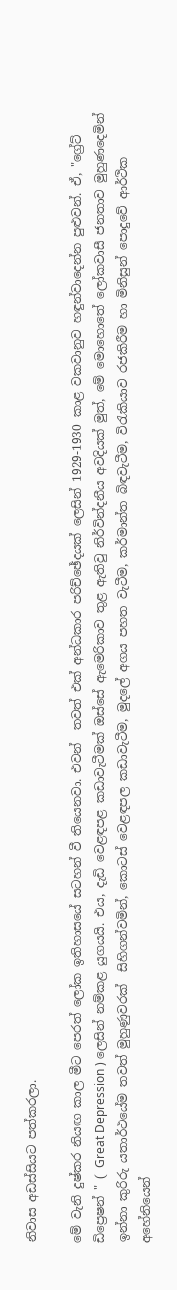නිවාස අඩස්සියට පත්කරලා.

මේ වැනි දුෂ්කර නියඟ කාල මීට පෙරත් ලෝක ඉතිහාසයේ සටහන් වී තියෙනවා. එවන්  තවත් එක් අන්ධකාර පරිච්ඡේදයක් ලෙසින් 1929-1930 කාළ වකවානුව හඳුන්වාදෙන්න පුළුවන්. ඒ, "ග්‍රේට් ඩිප්‍රෙෂන් " ( Great Depression ) ලෙසින් නම්කළ යුගයයි. එය, දැඩි වෙළඳපළ කඩාවැටීමක් ඔස්සේ ඇමෙරිකාව තුළ ඇතිවු නිර්වින්දනීය අවදියක් මුත්, මේ මොහොතේ ලෝකවාසී ජනතාව මුහුණදෙමින් ඉන්නා කුරිරු යතාර්ථයේම තවත් මුහුණුවරක්  සිහිගන්වමින්, කොටස් වෙළඳපල කඩාවැටීම, මුදලේ අගය පහත වැටීම, කර්මාන්ත බිඳවැටීම, විරැකියාව රජකිරීම හා මිනිසුන් පොදුවේ ආර්ථික අහේනියෙන්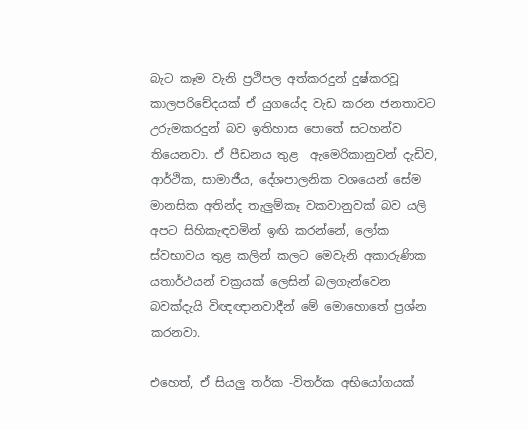බැට කෑම වැනි ප්‍රථිපල අත්කරදුන් දුෂ්කරවූ කාලපරිචේදයක් ඒ යුගයේද වැඩ කරන ජනතාවට උරුමකරදුන් බව ඉතිහාස පොතේ සටහන්ව තියෙනවා. ඒ පීඩනය තුළ  ඇමෙරිකානුවන් දැඩිව, ආර්ථික, සාමාජීය, දේශපාලනික වශයෙන් සේම මානසික අතින්ද තැලුම්කෑ වකවානුවක් බව යලි අපට සිහිකැඳවමින් ඉඟි කරන්නේ, ලෝක ස්වභාවය තුළ කලින් කලට මෙවැනි අකාරුණික යතාර්ථයන් චක්‍රයක්‌ ලෙසින් බලගැන්වෙන බවක්දැයි විඥඥානවාදීන් මේ මොහොතේ ප්‍රශ්න කරනවා.

එහෙත්, ඒ සියලු තර්ක -විතර්ක අභියෝගයක්‌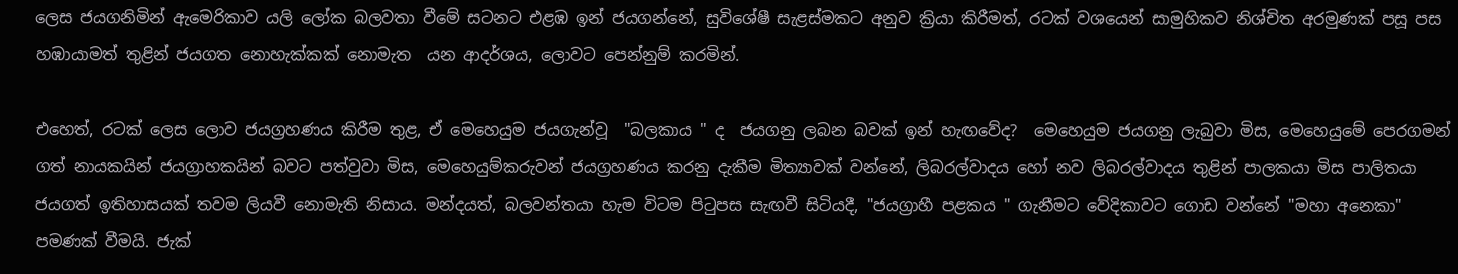ලෙස ජයගනිමින් ඇමෙරිකාව යලි ලෝක බලවතා වීමේ සටනට එළඹ ඉන් ජයගන්නේ, සුවිශේෂී සැළස්මකට අනුව ක්‍රියා කිරීමත්, රටක් වශයෙන් සාමුහිකව නිශ්චිත අරමුණක්‌ පසූ පස  හඹායාමත් තුළින් ජයගත නොහැක්කක් නොමැත  යන ආදර්ශය, ලොවට පෙන්නුම් කරමින්.

එහෙත්, රටක් ලෙස ලොව ජයග්‍රහණය කිරීම තුළ, ඒ මෙහෙයුම ජයගැන්වූ  "බලකාය " ද  ජයගනු ලබන බවක් ඉන් හැඟවේද?  මෙහෙයුම ජයගනු ලැබුවා මිස, මෙහෙයුමේ පෙරගමන් ගත් නායකයින් ජයග්‍රාහකයින් බවට පත්වුවා මිස, මෙහෙයුම්කරුවන් ජයග්‍රහණය කරනු දැකීම මිත්‍යාවක්‌ වන්නේ, ලිබරල්වාදය හෝ නව ලිබරල්වාදය තුළින් පාලකයා මිස පාලිතයා ජයගත් ඉතිහාසයක්‌ තවම ලියවී නොමැති නිසාය. මන්දයත්, බලවන්තයා හැම විටම පිටුපස සැඟවී සිටියදී, "ජයග්‍රාහී පළකය " ගැනීමට වේදිකාවට ගොඩ වන්නේ "මහා අනෙකා" පමණක් වීමයි. ජැක්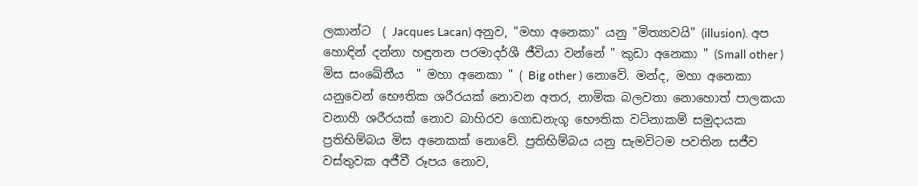ලකාන්ට  ( Jacques Lacan) අනුව, "මහා අනෙකා" යනු "මිත්‍යාවයි" (illusion). අප හොඳින් දන්නා හඳුනන පරමාදර්ශී ජීවියා වන්නේ " කුඩා අනෙකා " (Small other ) මිස සංඛේතීය  " මහා අනෙකා " ( Big other ) නොවේ. මන්ද, මහා අනෙකා යනුවෙන් භෞතික ශරීරයක්‌ නොවන අතර, නාමික බලවතා නොහොත් පාලකයා වනාහී ශරීරයක්‌ නොව බාහිරව ගොඩනැගූ භෞතික වටිනාකම් සමුදායක ප්‍රතිභිම්බය මිස අනෙකක් නොවේ. ප්‍රතිභිම්බය යනු සැමවිටම පවතින සජීව වස්තුවක අජීවී රූපය නොව,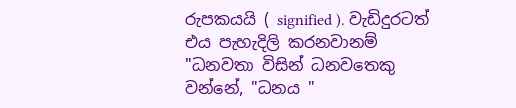රුපකයයි ( signified ). වැඩිදුරටත් එය පැහැදිලි කරනවානම් "ධනවතා විසින් ධනවතෙකු වන්නේ, "ධනය "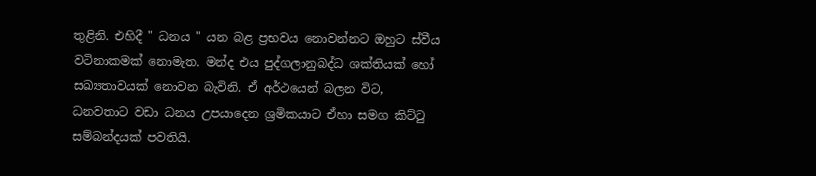තුළිනි. එහිදී " ධනය " යන බළ ප්‍රභවය නොවන්නට ඔහුට ස්වීය වටිනාකමක්‌ නොමැත. මන්ද එය පුද්ගලානුබද්ධ ශක්තියක් හෝ සඛ්‍යතාවයක් නොවන බැවිනි. ඒ අර්ථයෙන් බලන විට, ධනවතාට වඩා ධනය උපයාදෙන ශ්‍රමිකයාට ඒහා සමග කිට්ටු සම්බන්දයක් පවතියි.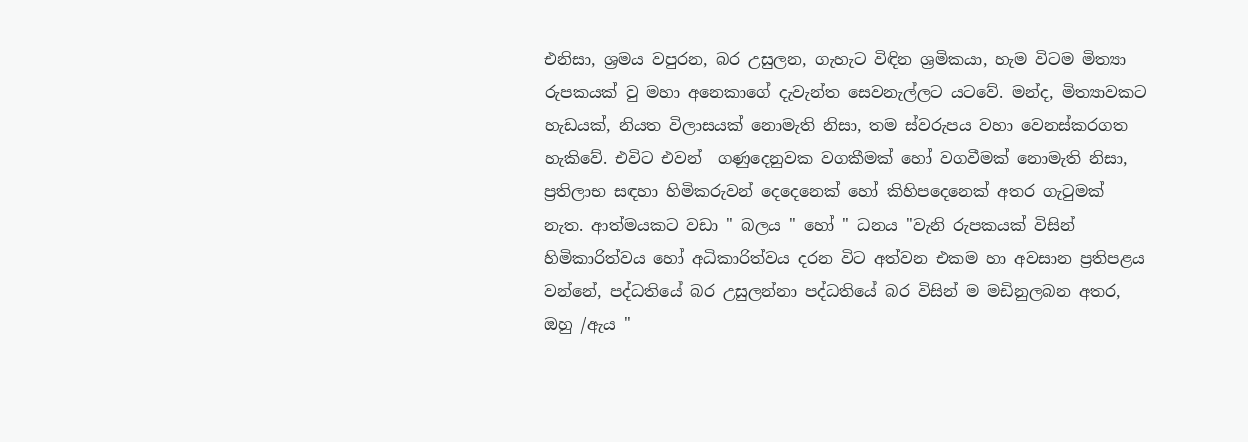එනිසා, ශ්‍රමය වපුරන, බර උසුලන, ගැහැට විඳින ශ්‍රමිකයා, හැම විටම මිත්‍යා රුපකයක්‌ වු මහා අනෙකාගේ දැවැන්ත සෙවනැල්ලට යටවේ. මන්ද, මිත්‍යාවකට හැඩයක්, නියත විලාසයක් නොමැති නිසා, තම ස්වරුපය වහා වෙනස්කරගත හැකිවේ. එවිට එවන්  ගණුදෙනුවක වගකීමක් හෝ වගවීමක් නොමැති නිසා, ප්‍රතිලාභ සඳහා හිමිකරුවන් දෙදෙනෙක් හෝ කිහිපදෙනෙක් අතර ගැටුමක් නැත. ආත්මයකට වඩා " බලය " හෝ " ධනය "වැනි රුපකයක් විසින් හිමිකාරිත්වය හෝ අධිකාරිත්වය දරන විට අත්වන එකම හා අවසාන ප්‍රතිපළය වන්නේ, පද්ධතියේ බර උසුලන්නා පද්ධතියේ බර විසින් ම මඩිනුලබන අතර, ඔහු /ඇය "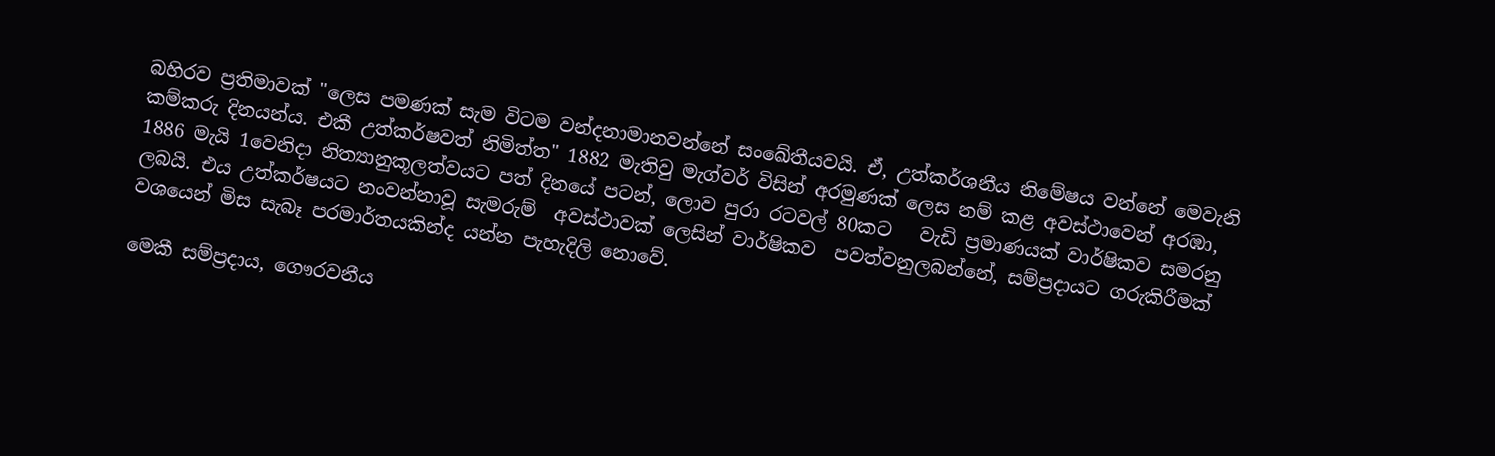බහිරව ප්‍රතිමාවක් "ලෙස පමණක් සැම විටම වන්දනාමානවන්නේ සංඛේතීයවයි. ඒ, උත්කර්ශනීය නිමේෂය වන්නේ මෙවැනි කම්කරු දිනයන්ය. එකී උත්කර්ෂවත් නිමිත්ත" 1882 මැතිවු මැග්වර් විසින් අරමුණක්‌ ලෙස නම් කළ අවස්ථාවෙන් අරඹා, 1886 මැයි 1වෙනිදා නිත්‍යානුකූලත්වයට පත් දිනයේ පටන්, ලොව පුරා රටවල් 80කට   වැඩි ප්‍රමාණයක්‌ වාර්ෂිකව සමරනු ලබයි. එය උත්කර්ෂයට නංවන්නාවූ සැමරුම්  අවස්ථාවක් ලෙසින් වාර්ෂිකව  පවත්වනුලබන්නේ, සම්ප්‍රදායට ගරුකිරීමක් වශයෙන් මිස සැබෑ පරමාර්තයකින්ද යන්න පැහැදිලි නොවේ.

මෙකී සම්ප්‍රදාය, ගෞරවනීය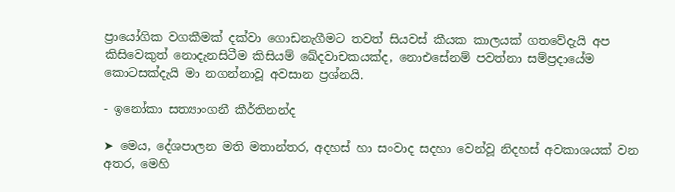ප්‍රායෝගික වගකීමක් දක්වා ගොඩනැගීමට තවත් සියවස් කීයක කාලයක්‌ ගතවේදැයි අප කිසිවෙකුත් නොදැනසිටීම කිසියම් ඛේදවාචකයක්ද, නොඑසේනම් පවත්නා සම්ප්‍රදායේම කොටසක්දැයි මා නගන්නාවූ අවසාන ප්‍රශ්නයි.

- ඉනෝකා සත්‍යාංගනී කීර්තිනන්ද

➤ මෙය, දේශපාලන මති මතාන්තර, අදහස් හා සංවාද සදහා වෙන්වූ නිදහස් අවකාශයක් වන අතර, මෙහි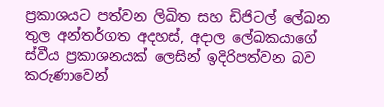ප්‍රකාශයට පත්වන ලිඛිත සහ ඩිජිටල් ලේඛන තුල අන්තර්ගත අදහස්, අදාල ලේඛකයාගේ ස්වීය ප්‍රකාශනයක් ලෙසින් ඉදිරිපත්වන බව කරුණාවෙන්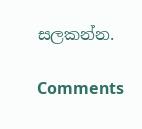සලකන්න.

Comments